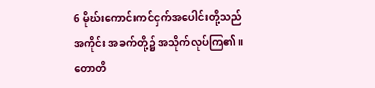6 မိုဃ်းကောင်းကင်ငှက်အပေါင်းတို့သည် အကိုင်း အခက်တို့၌ အသိုက်လုပ်ကြ၏။ တောတိ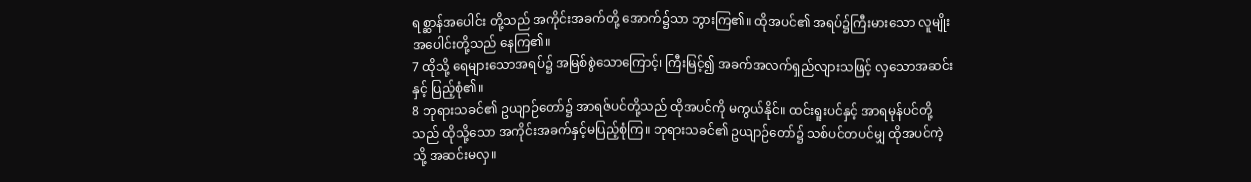ရစ္ဆာန်အပေါင်း တို့သည် အကိုင်းအခက်တို့ အောက်၌သာ ဘွားကြ၏။ ထိုအပင်၏ အရပ်၌ကြီးမားသော လူမျိုးအပေါင်းတို့သည် နေကြ၏။
7 ထိုသို့ ရေများသောအရပ်၌ အမြစ်စွဲသောကြောင့်၊ ကြီးမြင့်၍ အခက်အလက်ရှည်လျားသဖြင့် လှသောအဆင်းနှင့် ပြည့်စုံ၏။
8 ဘုရားသခင်၏ ဥယျာဉ်တော်၌ အာရဇ်ပင်တို့သည် ထိုအပင်ကို မကွယ်နိုင်။ ထင်းရူးပင်နှင့် အာရမုန်ပင်တို့သည် ထိုသို့သော အကိုင်းအခက်နှင့်မပြည့်စုံကြ။ ဘုရားသခင်၏ ဥယျာဉ်တော်၌ သစ်ပင်တပင်မျှ ထိုအပင်ကဲ့သို့ အဆင်းမလှ။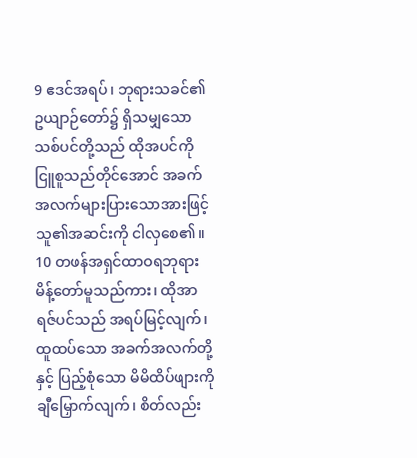9 ဧဒင်အရပ်၊ ဘုရားသခင်၏ဥယျာဉ်တော်၌ ရှိသမျှသော သစ်ပင်တို့သည် ထိုအပင်ကို ငြူစူသည်တိုင်အောင် အခက်အလက်များပြားသောအားဖြင့် သူ၏အဆင်းကို ငါလှစေ၏။
10 တဖန်အရှင်ထာဝရဘုရား မိန့်တော်မူသည်ကား၊ ထိုအာရဇ်ပင်သည် အရပ်မြင့်လျက်၊ ထူထပ်သော အခက်အလက်တို့နှင့် ပြည့်စုံသော မိမိထိပ်ဖျားကို ချီမြှောက်လျက်၊ စိတ်လည်း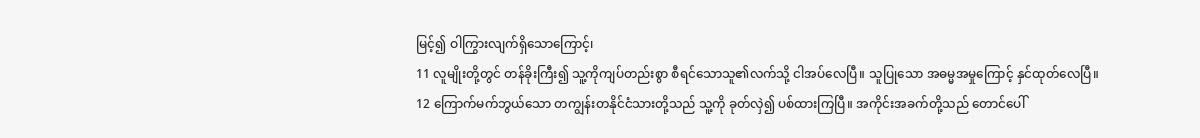မြင့်၍ ဝါကြွားလျက်ရှိသောကြောင့်၊
11 လူမျိုးတို့တွင် တန်ခိုးကြီး၍ သူ့ကိုကျပ်တည်းစွာ စီရင်သောသူ၏လက်သို့ ငါအပ်လေပြီ။ သူပြုသော အဓမ္မအမှုကြောင့် နှင်ထုတ်လေပြီ။
12 ကြောက်မက်ဘွယ်သော တကျွန်းတနိုင်ငံသားတို့သည် သူ့ကို ခုတ်လှဲ၍ ပစ်ထားကြပြီ။ အကိုင်းအခက်တို့သည် တောင်ပေါ်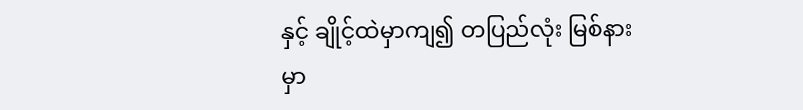နှင့် ချိုင့်ထဲမှာကျ၍ တပြည်လုံး မြစ်နားမှာ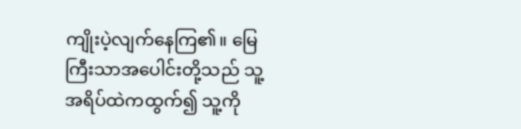ကျိုးပဲ့လျက်နေကြ၏။ မြေကြီးသာအပေါင်းတို့သည် သူ့အရိပ်ထဲကထွက်၍ သူ့ကို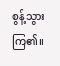စွန့်သွားကြ၏။